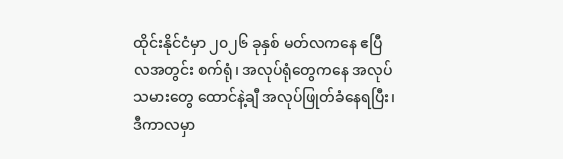ထိုင်းနိုင်ငံမှာ ၂၀၂၆ ခုနှစ် မတ်လကနေ ဧပြီလအတွင်း စက်ရုံ၊ အလုပ်ရုံတွေကနေ အလုပ်သမားတွေ ထောင်နဲ့ချီ အလုပ်ဖြုတ်ခံနေရပြီး၊ ဒီကာလမှာ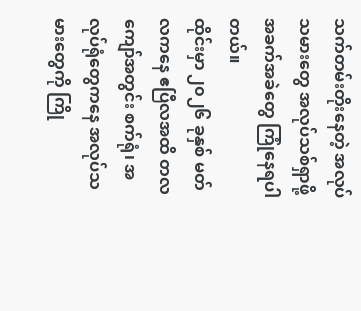သက်တမ်းတိုးနေတဲ့ အလုပ်သမားတွေ အလုပ်သစ်ရှာဖို့ အခက်အခဲတွေ ကြုံနေရပါတယ်။
ထိုင်းမှာ ၂၀၂၆ ခုနှစ် မတ်လကနေ ဧပြီလအထိ တလကျော်အတွင်း စက်ရုံ၊ အလုပ်ရုံတွေကနေ အလုပ်သမားတွေကို ကြို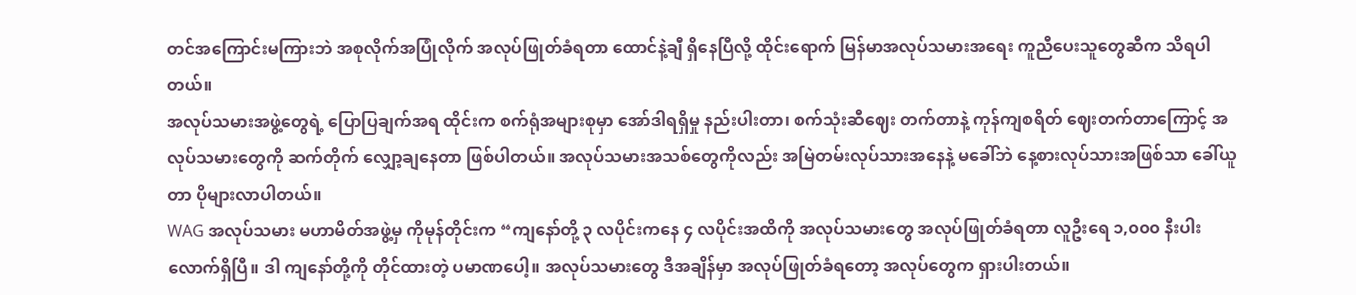တင်အကြောင်းမကြားဘဲ အစုလိုက်အပြုံလိုက် အလုပ်ဖြုတ်ခံရတာ ထောင်နဲ့ချီ ရှိနေပြီလို့ ထိုင်းရောက် မြန်မာအလုပ်သမားအရေး ကူညီပေးသူတွေဆီက သိရပါတယ်။
အလုပ်သမားအဖွဲ့တွေရဲ့ ပြောပြချက်အရ ထိုင်းက စက်ရုံအများစုမှာ အော်ဒါရရှိမှု နည်းပါးတာ၊ စက်သုံးဆီဈေး တက်တာနဲ့ ကုန်ကျစရိတ် ဈေးတက်တာကြောင့် အလုပ်သမားတွေကို ဆက်တိုက် လျှော့ချနေတာ ဖြစ်ပါတယ်။ အလုပ်သမားအသစ်တွေကိုလည်း အမြဲတမ်းလုပ်သားအနေနဲ့ မခေါ်ဘဲ နေ့စားလုပ်သားအဖြစ်သာ ခေါ်ယူတာ ပိုများလာပါတယ်။
WAG အလုပ်သမား မဟာမိတ်အဖွဲ့မှ ကိုမုန်တိုင်းက “ကျနော်တို့ ၃ လပိုင်းကနေ ၄ လပိုင်းအထိကို အလုပ်သမားတွေ အလုပ်ဖြုတ်ခံရတာ လူဦးရေ ၁,၀၀၀ နီးပါးလောက်ရှိပြီ။ ဒါ ကျနော်တို့ကို တိုင်ထားတဲ့ ပမာဏပေါ့။ အလုပ်သမားတွေ ဒီအချိန်မှာ အလုပ်ဖြုတ်ခံရတော့ အလုပ်တွေက ရှားပါးတယ်။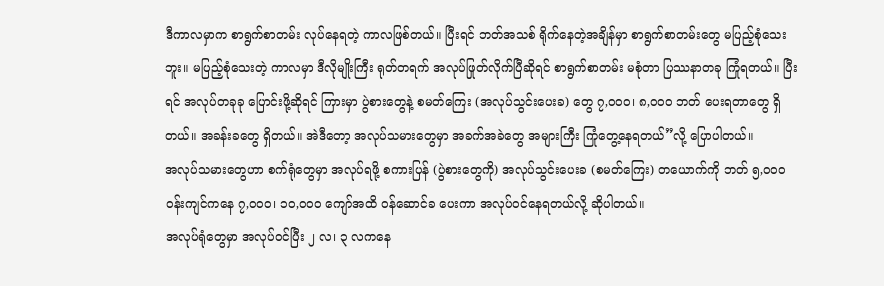ဒီကာလမှာက စာရွက်စာတမ်း လုပ်နေရတဲ့ ကာလဖြစ်တယ်။ ပြီးရင် ဘတ်အသစ် ရိုက်နေတဲ့အချိန်မှာ စာရွက်စာတမ်းတွေ မပြည့်စုံသေးဘူး။ မပြည့်စုံသေးတဲ့ ကာလမှာ ဒီလိုမျိုးကြီး ရုတ်တရက် အလုပ်ဖြုတ်လိုက်ပြီဆိုရင် စာရွက်စာတမ်း မစုံတာ ပြဿနာတခု ကြုံရတယ်။ ပြီးရင် အလုပ်တခုခု ပြောင်းဖို့ဆိုရင် ကြားမှာ ပွဲစားတွေနဲ့ စမတ်ကြေး (အလုပ်သွင်းပေးခ) တွေ ၇,၀၀၀၊ ၈,၀၀၀ ဘတ် ပေးရတာတွေ ရှိတယ်။ အခန်းခတွေ ရှိတယ်။ အဲဒီတော့ အလုပ်သမားတွေမှာ အခက်အခဲတွေ အများကြီး ကြုံတွေ့နေရတယ်”လို့ ပြောပါတယ်။
အလုပ်သမားတွေဟာ စက်ရုံတွေမှာ အလုပ်ရဖို့ စကားပြန် (ပွဲစားတွေကို) အလုပ်သွင်းပေးခ (စမတ်ကြေး) တယောက်ကို ဘတ် ၅,၀၀၀ ဝန်းကျင်ကနေ ၇,၀၀၀၊ ၁၀,၀၀၀ ကျော်အထိ ဝန်ဆောင်ခ ပေးကာ အလုပ်ဝင်နေရတယ်လို့ ဆိုပါတယ်။
အလုပ်ရုံတွေမှာ အလုပ်ဝင်ပြီး ၂ လ၊ ၃ လကနေ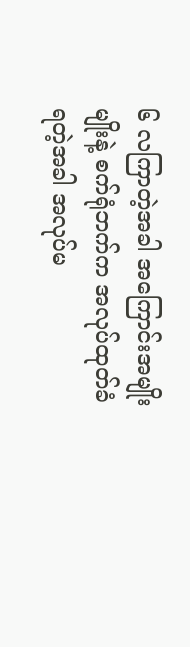၆ လကြာတဲ့အခါ အကြောင်းအမျိုးမျိုးနဲ့ စက်ရုံဘက်က အလုပ်ထုတ်ခံရတဲ့အခါ အလုပ်မ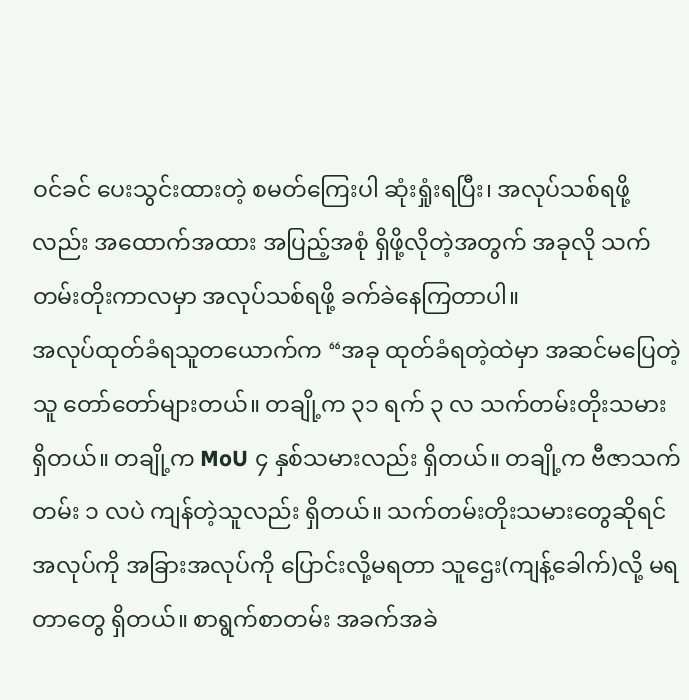ဝင်ခင် ပေးသွင်းထားတဲ့ စမတ်ကြေးပါ ဆုံးရှုံးရပြီး၊ အလုပ်သစ်ရဖို့လည်း အထောက်အထား အပြည့်အစုံ ရှိဖို့လိုတဲ့အတွက် အခုလို သက်တမ်းတိုးကာလမှာ အလုပ်သစ်ရဖို့ ခက်ခဲနေကြတာပါ။
အလုပ်ထုတ်ခံရသူတယောက်က “အခု ထုတ်ခံရတဲ့ထဲမှာ အဆင်မပြေတဲ့သူ တော်တော်များတယ်။ တချို့က ၃၁ ရက် ၃ လ သက်တမ်းတိုးသမား ရှိတယ်။ တချို့က MoU ၄ နှစ်သမားလည်း ရှိတယ်။ တချို့က ဗီဇာသက်တမ်း ၁ လပဲ ကျန်တဲ့သူလည်း ရှိတယ်။ သက်တမ်းတိုးသမားတွေဆိုရင် အလုပ်ကို အခြားအလုပ်ကို ပြောင်းလို့မရတာ သူဌေး(ကျန့်ခေါက်)လို့ မရတာတွေ ရှိတယ်။ စာရွက်စာတမ်း အခက်အခဲ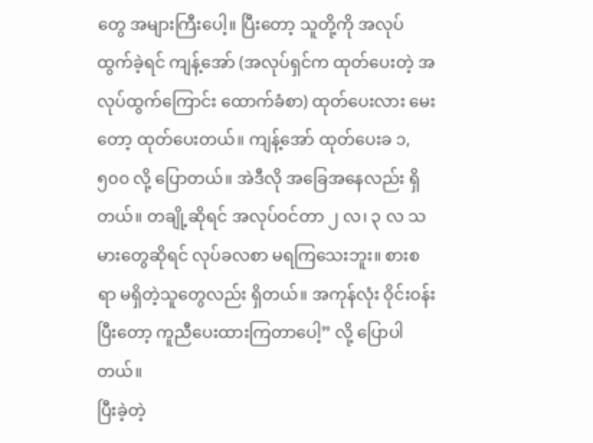တွေ အများကြီးပေါ့။ ပြီးတော့ သူတို့ကို အလုပ်ထွက်ခဲ့ရင် ကျန့်အော် (အလုပ်ရှင်က ထုတ်ပေးတဲ့ အလုပ်ထွက်ကြောင်း ထောက်ခံစာ) ထုတ်ပေးလား မေးတော့ ထုတ်ပေးတယ်။ ကျန့်အော် ထုတ်ပေးခ ၁,၅၀၀ လို့ ပြောတယ်။ အဲဒီလို အခြေအနေလည်း ရှိတယ်။ တချို့ဆိုရင် အလုပ်ဝင်တာ ၂ လ၊ ၃ လ သမားတွေဆိုရင် လုပ်ခလစာ မရကြသေးဘူး။ စားစရာ မရှိတဲ့သူတွေလည်း ရှိတယ်။ အကုန်လုံး ဝိုင်းဝန်းပြီးတော့ ကူညီပေးထားကြတာပေါ့” လို့ ပြောပါတယ်။
ပြီးခဲ့တဲ့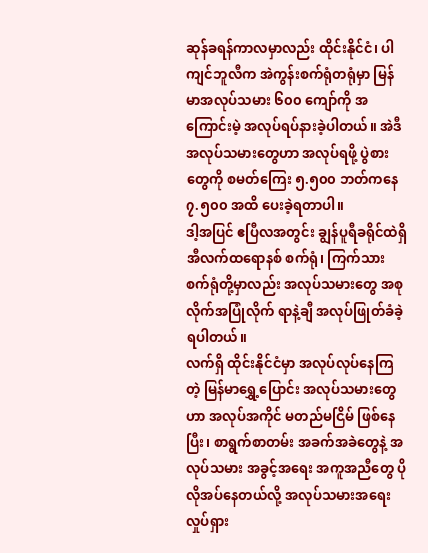ဆုန်ခရန်ကာလမှာလည်း ထိုင်းနိုင်ငံ၊ ပါကျင်ဘူလီက အဲကွန်းစက်ရုံတရုံမှာ မြန်မာအလုပ်သမား ၆၀၀ ကျော်ကို အကြောင်းမဲ့ အလုပ်ရပ်နားခဲ့ပါတယ်။ အဲဒီအလုပ်သမားတွေဟာ အလုပ်ရဖို့ ပွဲစားတွေကို စမတ်ကြေး ၅.၅၀၀ ဘတ်ကနေ ၇.၅၀၀ အထိ ပေးခဲ့ရတာပါ။
ဒါ့အပြင် ဧပြီလအတွင်း ချွန်ပူရီခရိုင်ထဲရှိ အီလက်ထရောနစ် စက်ရုံ၊ ကြက်သား စက်ရုံတို့မှာလည်း အလုပ်သမားတွေ အစုလိုက်အပြုံလိုက် ရာနဲ့ချီ အလုပ်ဖြုတ်ခံခဲ့ရပါတယ်။
လက်ရှိ ထိုင်းနိုင်ငံမှာ အလုပ်လုပ်နေကြတဲ့ မြန်မာရွှေ့ပြောင်း အလုပ်သမားတွေဟာ အလုပ်အကိုင် မတည်မငြိမ် ဖြစ်နေပြီး၊ စာရွက်စာတမ်း အခက်အခဲတွေနဲ့ အလုပ်သမား အခွင့်အရေး အကူအညီတွေ ပိုလိုအပ်နေတယ်လို့ အလုပ်သမားအရေး လှုပ်ရှား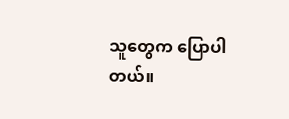သူတွေက ပြောပါတယ်။